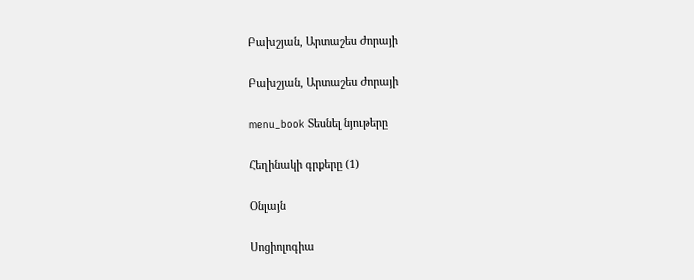Բախշյան, Արտաշես Ժորայի

Բախշյան, Արտաշես Ժորայի

menu_book Տեսնել նյութերը

Հեղինակի գրքերը (1)

Օնլայն

Սոցիոլոգիա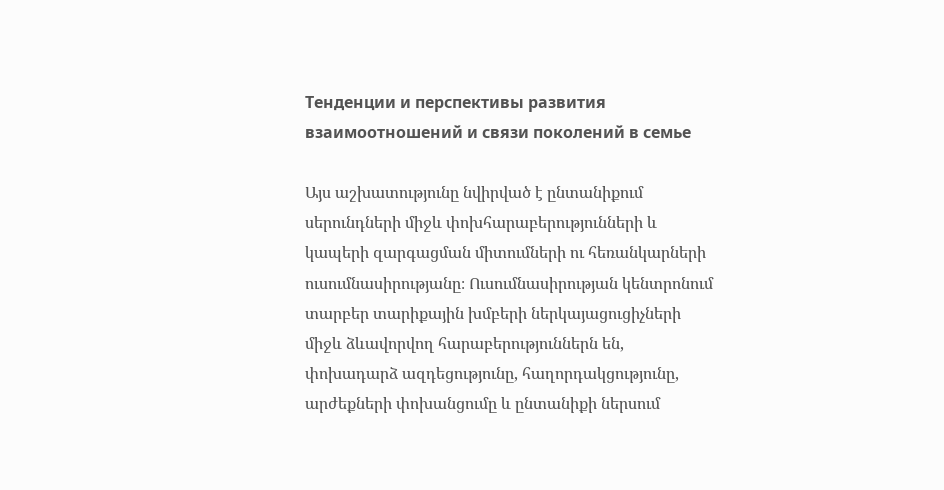Тенденции и перспективы развития взаимоотношений и связи поколений в семье

Այս աշխատությունը նվիրված է ընտանիքում սերունդների միջև փոխհարաբերությունների և կապերի զարգացման միտումների ու հեռանկարների ուսումնասիրությանը։ Ուսումնասիրության կենտրոնում տարբեր տարիքային խմբերի ներկայացուցիչների միջև ձևավորվող հարաբերություններն են, փոխադարձ ազդեցությունը, հաղորդակցությունը, արժեքների փոխանցումը և ընտանիքի ներսում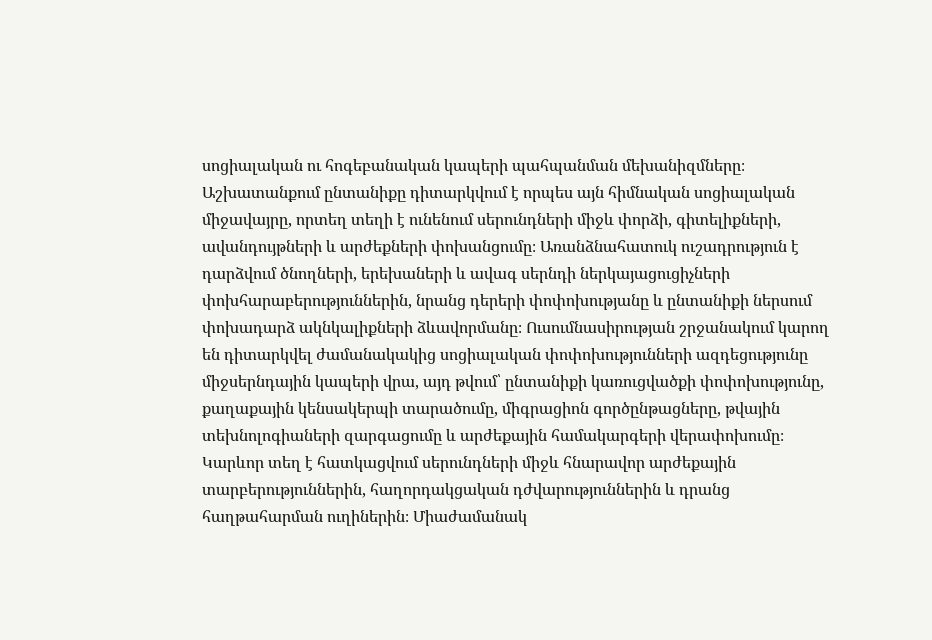սոցիալական ու հոգեբանական կապերի պահպանման մեխանիզմները։ Աշխատանքում ընտանիքը դիտարկվում է որպես այն հիմնական սոցիալական միջավայրը, որտեղ տեղի է ունենում սերունդների միջև փորձի, գիտելիքների, ավանդույթների և արժեքների փոխանցումը։ Առանձնահատուկ ուշադրություն է դարձվում ծնողների, երեխաների և ավագ սերնդի ներկայացուցիչների փոխհարաբերություններին, նրանց դերերի փոփոխությանը և ընտանիքի ներսում փոխադարձ ակնկալիքների ձևավորմանը։ Ուսումնասիրության շրջանակում կարող են դիտարկվել ժամանակակից սոցիալական փոփոխությունների ազդեցությունը միջսերնդային կապերի վրա, այդ թվում՝ ընտանիքի կառուցվածքի փոփոխությունը, քաղաքային կենսակերպի տարածումը, միգրացիոն գործընթացները, թվային տեխնոլոգիաների զարգացումը և արժեքային համակարգերի վերափոխումը։ Կարևոր տեղ է հատկացվում սերունդների միջև հնարավոր արժեքային տարբերություններին, հաղորդակցական դժվարություններին և դրանց հաղթահարման ուղիներին։ Միաժամանակ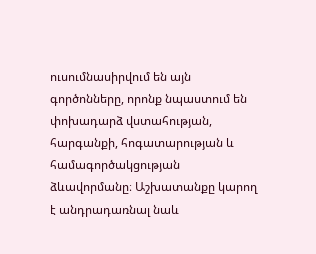ուսումնասիրվում են այն գործոնները, որոնք նպաստում են փոխադարձ վստահության, հարգանքի, հոգատարության և համագործակցության ձևավորմանը։ Աշխատանքը կարող է անդրադառնալ նաև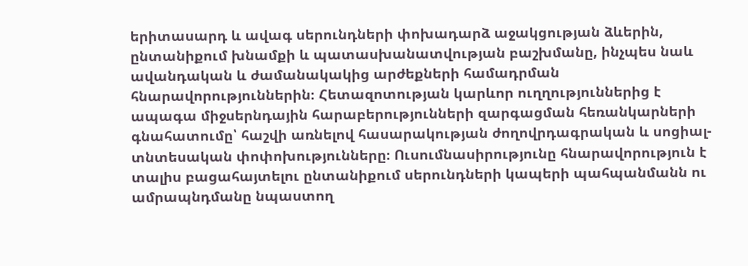երիտասարդ և ավագ սերունդների փոխադարձ աջակցության ձևերին, ընտանիքում խնամքի և պատասխանատվության բաշխմանը, ինչպես նաև ավանդական և ժամանակակից արժեքների համադրման հնարավորություններին։ Հետազոտության կարևոր ուղղություններից է ապագա միջսերնդային հարաբերությունների զարգացման հեռանկարների գնահատումը՝ հաշվի առնելով հասարակության ժողովրդագրական և սոցիալ-տնտեսական փոփոխությունները։ Ուսումնասիրությունը հնարավորություն է տալիս բացահայտելու ընտանիքում սերունդների կապերի պահպանմանն ու ամրապնդմանը նպաստող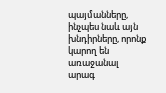պայմանները, ինչպես նաև այն խնդիրները, որոնք կարող են առաջանալ արագ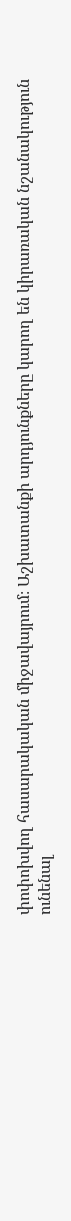փոփոխվող հասարակական միջավայրում։ Աշխատանքի արդյունքները կարող են կիրառական նշանակություն ունենալ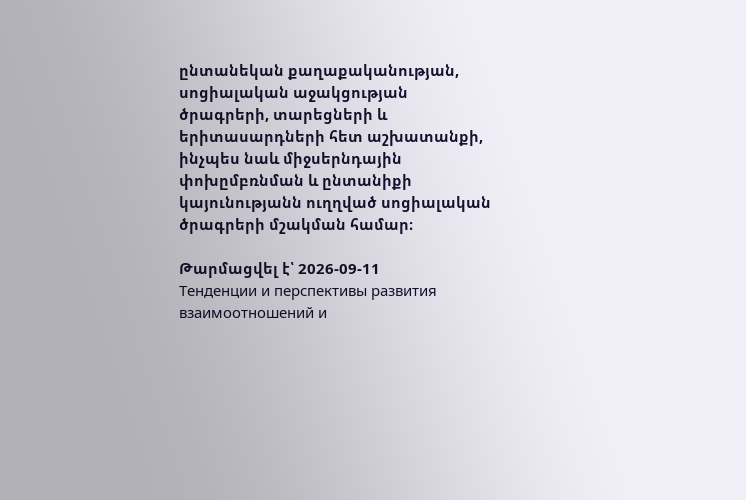ընտանեկան քաղաքականության, սոցիալական աջակցության ծրագրերի, տարեցների և երիտասարդների հետ աշխատանքի, ինչպես նաև միջսերնդային փոխըմբռնման և ընտանիքի կայունությանն ուղղված սոցիալական ծրագրերի մշակման համար։

Թարմացվել է՝ 2026-09-11
Тенденции и перспективы развития взаимоотношений и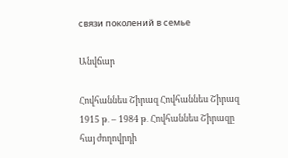связи поколений в семье

Անվճար

Հովհաննես Շիրազ Հովհաննես Շիրազ 1915 թ․ – 1984 թ․ Հովհաննես Շիրազը հայ ժողովրդի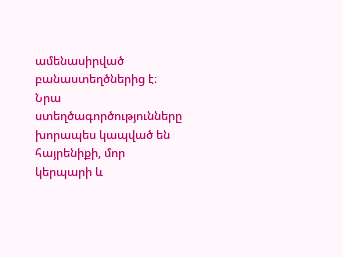ամենասիրված բանաստեղծներից է։ Նրա ստեղծագործությունները խորապես կապված են հայրենիքի, մոր կերպարի և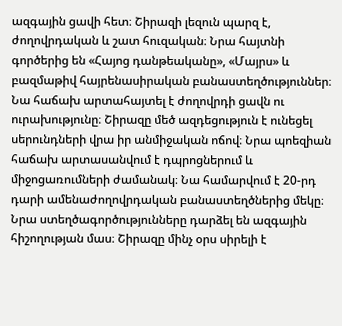ազգային ցավի հետ։ Շիրազի լեզուն պարզ է, ժողովրդական և շատ հուզական։ Նրա հայտնի գործերից են «Հայոց դանթեականը», «Մայրս» և բազմաթիվ հայրենասիրական բանաստեղծություններ։ Նա հաճախ արտահայտել է ժողովրդի ցավն ու ուրախությունը։ Շիրազը մեծ ազդեցություն է ունեցել սերունդների վրա իր անմիջական ոճով։ Նրա պոեզիան հաճախ արտասանվում է դպրոցներում և միջոցառումների ժամանակ։ Նա համարվում է 20-րդ դարի ամենաժողովրդական բանաստեղծներից մեկը։ Նրա ստեղծագործությունները դարձել են ազգային հիշողության մաս։ Շիրազը մինչ օրս սիրելի է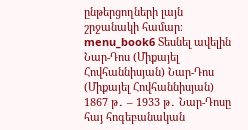ընթերցողների լայն շրջանակի համար։ menu_book6 Տեսնել ավելին Նար-Դոս (Միքայել Հովհաննիսյան) Նար-Դոս (Միքայել Հովհաննիսյան) 1867 թ․ – 1933 թ․ Նար-Դոսը հայ հոգեբանական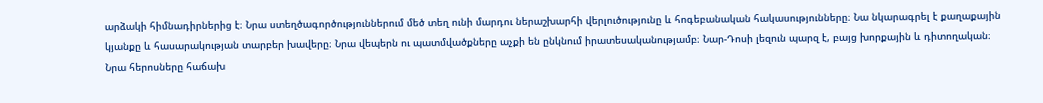արձակի հիմնադիրներից է։ Նրա ստեղծագործություններում մեծ տեղ ունի մարդու ներաշխարհի վերլուծությունը և հոգեբանական հակասությունները։ Նա նկարագրել է քաղաքային կյանքը և հասարակության տարբեր խավերը։ Նրա վեպերն ու պատմվածքները աչքի են ընկնում իրատեսականությամբ։ Նար-Դոսի լեզուն պարզ է, բայց խորքային և դիտողական։ Նրա հերոսները հաճախ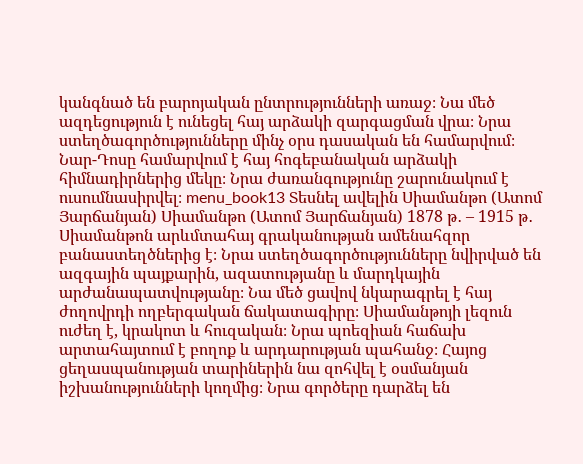կանգնած են բարոյական ընտրությունների առաջ։ Նա մեծ ազդեցություն է ունեցել հայ արձակի զարգացման վրա։ Նրա ստեղծագործությունները մինչ օրս դասական են համարվում։ Նար-Դոսը համարվում է հայ հոգեբանական արձակի հիմնադիրներից մեկը։ Նրա ժառանգությունը շարունակում է ուսումնասիրվել։ menu_book13 Տեսնել ավելին Սիամանթո (Ատոմ Յարճանյան) Սիամանթո (Ատոմ Յարճանյան) 1878 թ․ – 1915 թ․ Սիամանթոն արևմտահայ գրականության ամենահզոր բանաստեղծներից է։ Նրա ստեղծագործությունները նվիրված են ազգային պայքարին, ազատությանը և մարդկային արժանապատվությանը։ Նա մեծ ցավով նկարագրել է հայ ժողովրդի ողբերգական ճակատագիրը։ Սիամանթոյի լեզուն ուժեղ է, կրակոտ և հուզական։ Նրա պոեզիան հաճախ արտահայտում է բողոք և արդարության պահանջ։ Հայոց ցեղասպանության տարիներին նա զոհվել է օսմանյան իշխանությունների կողմից։ Նրա գործերը դարձել են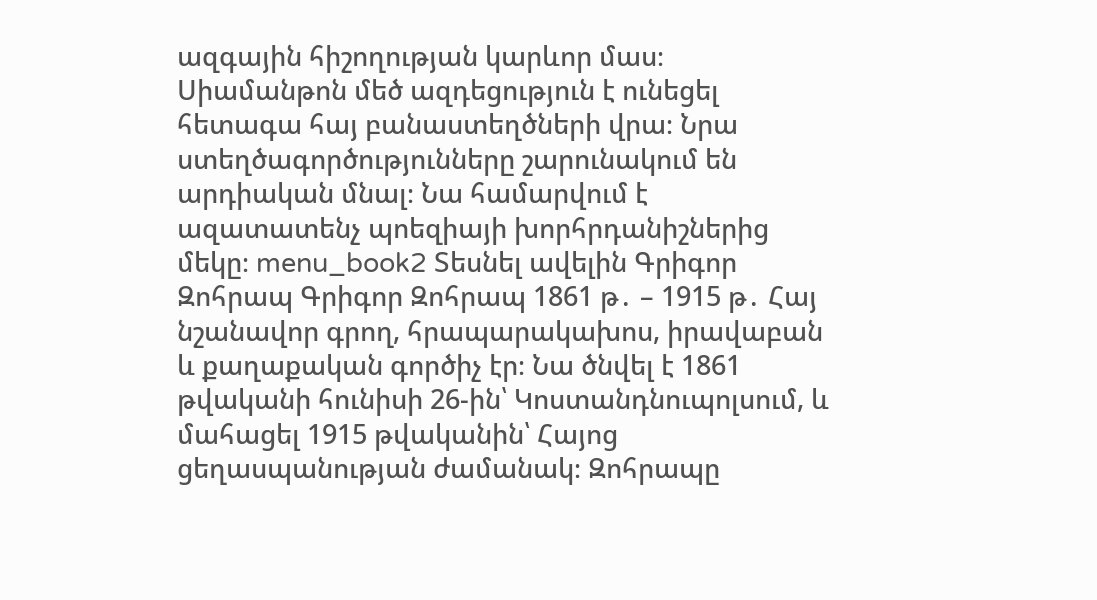ազգային հիշողության կարևոր մաս։ Սիամանթոն մեծ ազդեցություն է ունեցել հետագա հայ բանաստեղծների վրա։ Նրա ստեղծագործությունները շարունակում են արդիական մնալ։ Նա համարվում է ազատատենչ պոեզիայի խորհրդանիշներից մեկը։ menu_book2 Տեսնել ավելին Գրիգոր Զոհրապ Գրիգոր Զոհրապ 1861 թ․ – 1915 թ․ Հայ նշանավոր գրող, հրապարակախոս, իրավաբան և քաղաքական գործիչ էր։ Նա ծնվել է 1861 թվականի հունիսի 26-ին՝ Կոստանդնուպոլսում, և մահացել 1915 թվականին՝ Հայոց ցեղասպանության ժամանակ։ Զոհրապը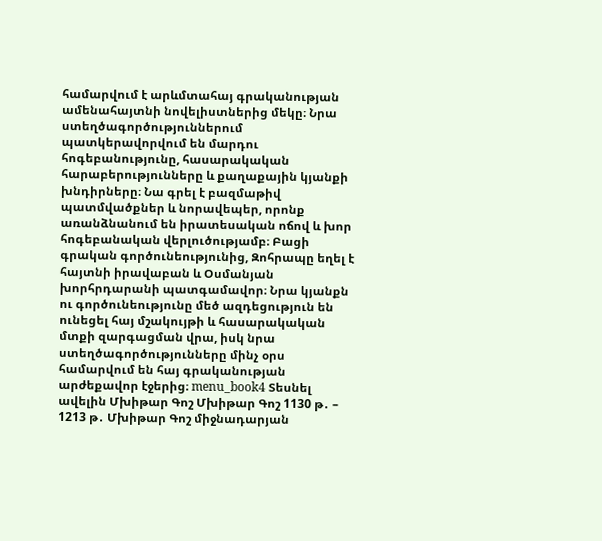համարվում է արևմտահայ գրականության ամենահայտնի նովելիստներից մեկը։ Նրա ստեղծագործություններում պատկերավորվում են մարդու հոգեբանությունը, հասարակական հարաբերությունները և քաղաքային կյանքի խնդիրները։ Նա գրել է բազմաթիվ պատմվածքներ և նորավեպեր, որոնք առանձնանում են իրատեսական ոճով և խոր հոգեբանական վերլուծությամբ։ Բացի գրական գործունեությունից, Զոհրապը եղել է հայտնի իրավաբան և Օսմանյան խորհրդարանի պատգամավոր։ Նրա կյանքն ու գործունեությունը մեծ ազդեցություն են ունեցել հայ մշակույթի և հասարակական մտքի զարգացման վրա, իսկ նրա ստեղծագործությունները մինչ օրս համարվում են հայ գրականության արժեքավոր էջերից։ menu_book4 Տեսնել ավելին Մխիթար Գոշ Մխիթար Գոշ 1130 թ․ – 1213 թ․ Մխիթար Գոշ միջնադարյան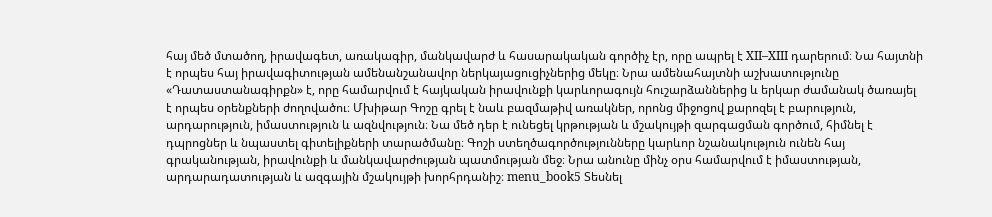հայ մեծ մտածող, իրավագետ, առակագիր, մանկավարժ և հասարակական գործիչ էր, որը ապրել է XII–XIII դարերում։ Նա հայտնի է որպես հայ իրավագիտության ամենանշանավոր ներկայացուցիչներից մեկը։ Նրա ամենահայտնի աշխատությունը «Դատաստանագիրքն» է, որը համարվում է հայկական իրավունքի կարևորագույն հուշարձաններից և երկար ժամանակ ծառայել է որպես օրենքների ժողովածու։ Մխիթար Գոշը գրել է նաև բազմաթիվ առակներ, որոնց միջոցով քարոզել է բարություն, արդարություն, իմաստություն և ազնվություն։ Նա մեծ դեր է ունեցել կրթության և մշակույթի զարգացման գործում, հիմնել է դպրոցներ և նպաստել գիտելիքների տարածմանը։ Գոշի ստեղծագործությունները կարևոր նշանակություն ունեն հայ գրականության, իրավունքի և մանկավարժության պատմության մեջ։ Նրա անունը մինչ օրս համարվում է իմաստության, արդարադատության և ազգային մշակույթի խորհրդանիշ։ menu_book5 Տեսնել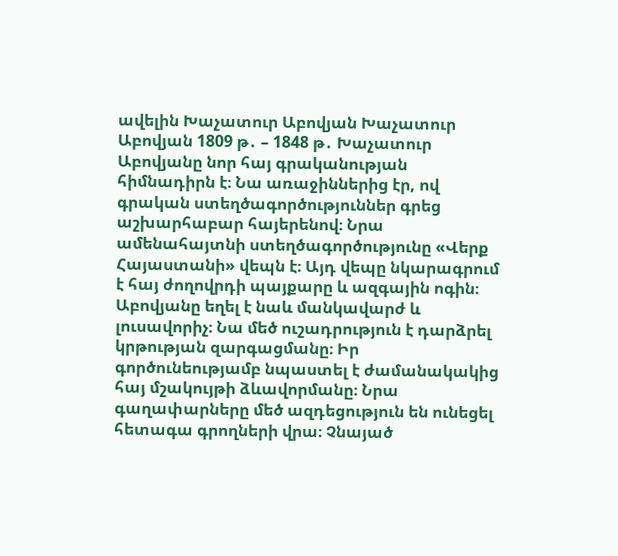ավելին Խաչատուր Աբովյան Խաչատուր Աբովյան 1809 թ․ – 1848 թ․ Խաչատուր Աբովյանը նոր հայ գրականության հիմնադիրն է։ Նա առաջիններից էր, ով գրական ստեղծագործություններ գրեց աշխարհաբար հայերենով։ Նրա ամենահայտնի ստեղծագործությունը «Վերք Հայաստանի» վեպն է։ Այդ վեպը նկարագրում է հայ ժողովրդի պայքարը և ազգային ոգին։ Աբովյանը եղել է նաև մանկավարժ և լուսավորիչ։ Նա մեծ ուշադրություն է դարձրել կրթության զարգացմանը։ Իր գործունեությամբ նպաստել է ժամանակակից հայ մշակույթի ձևավորմանը։ Նրա գաղափարները մեծ ազդեցություն են ունեցել հետագա գրողների վրա։ Չնայած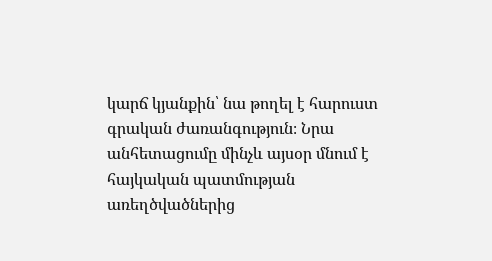կարճ կյանքին՝ նա թողել է հարուստ գրական ժառանգություն։ Նրա անհետացումը մինչև այսօր մնում է հայկական պատմության առեղծվածներից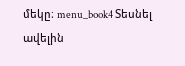մեկը։ menu_book4 Տեսնել ավելին